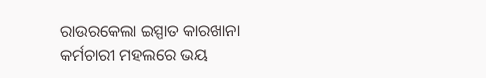ରାଉରକେଲା ଇସ୍ପାତ କାରଖାନା କର୍ମଚାରୀ ମହଲରେ ଭୟ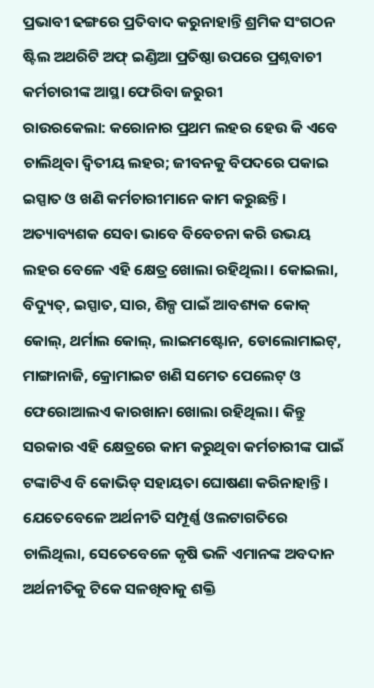ପ୍ରଭାବୀ ଢଙ୍ଗରେ ପ୍ରତିବାଦ କରୁନାହାନ୍ତି ଶ୍ରମିକ ସଂଗଠନ
ଷ୍ଟିଲ ଅଥରିଟି ଅଫ୍ ଇଣ୍ଡିଆ ପ୍ରତିଷ୍ଠା ଉପରେ ପ୍ରଶ୍ନବାଚୀ
କର୍ମଚାରୀଙ୍କ ଆସ୍ଥା ଫେରିବା ଜରୁରୀ
ରାଉରକେଲା: କରୋନାର ପ୍ରଥମ ଲହର ହେଉ କି ଏବେ ଚାଲିଥିବା ଦ୍ଵିତୀୟ ଲହର; ଜୀବନକୁ ବିପଦରେ ପକାଇ ଇସ୍ପାତ ଓ ଖଣି କର୍ମଚାରୀମାନେ କାମ କରୁଛନ୍ତି। ଅତ୍ୟାବ୍ୟଶକ ସେବା ଭାବେ ବିବେଚନା କରି ଉଭୟ ଲହର ବେଳେ ଏହି କ୍ଷେତ୍ର ଖୋଲା ରହିଥିଲା। କୋଇଲା, ବିଦ୍ୟୁତ୍, ଇସ୍ପାତ, ସାର, ଶିଳ୍ପ ପାଇଁ ଆବଶ୍ୟକ କୋକ୍ କୋଲ୍, ଥର୍ମାଲ କୋଲ୍, ଲାଇମଷ୍ଟୋନ, ଡୋଲୋମାଇଟ୍, ମାଙ୍ଗାନାଜି, କ୍ରୋମାଇଟ ଖଣି ସମେତ ପେଲେଟ୍ ଓ ଫେରୋଆଲଏ କାରଖାନା ଖୋଲା ରହିଥିଲା। କିନ୍ତୁ ସରକାର ଏହି କ୍ଷେତ୍ରରେ କାମ କରୁଥିବା କର୍ମଚାରୀଙ୍କ ପାଇଁ ଟଙ୍କାଟିଏ ବି କୋଭିଡ୍ ସହାୟତା ଘୋଷଣା କରିନାହାନ୍ତି। ଯେତେବେଳେ ଅର୍ଥନୀତି ସମ୍ପୂର୍ଣ୍ଣ ଓଲଟାଗତିରେ ଚାଲିଥିଲା, ସେତେବେଳେ କୃଷି ଭଳି ଏମାନଙ୍କ ଅବଦାନ ଅର୍ଥନୀତିକୁ ଟିକେ ସଳଖିବାକୁ ଶକ୍ତି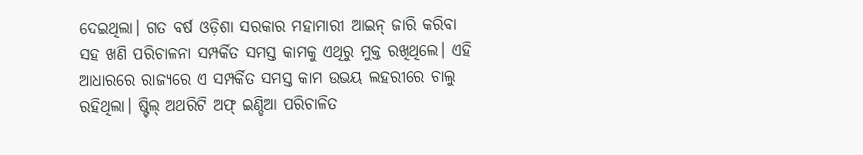ଦେଇଥିଲା। ଗତ ବର୍ଷ ଓଡ଼ିଶା ସରକାର ମହାମାରୀ ଆଇନ୍ ଜାରି କରିବା ସହ ଖଣି ପରିଚାଳନା ସମ୍ପର୍କିତ ସମସ୍ତ କାମକୁ ଏଥିରୁ ମୁକ୍ତ ରଖିଥିଲେ। ଏହି ଆଧାରରେ ରାଜ୍ୟରେ ଏ ସମ୍ପର୍କିତ ସମସ୍ତ କାମ ଉଭୟ ଲହରୀରେ ଚାଲୁ ରହିଥିଲା। ଷ୍ଟିଲ୍ ଅଥରିଟି ଅଫ୍ ଇଣ୍ଡିଆ ପରିଚାଳିତ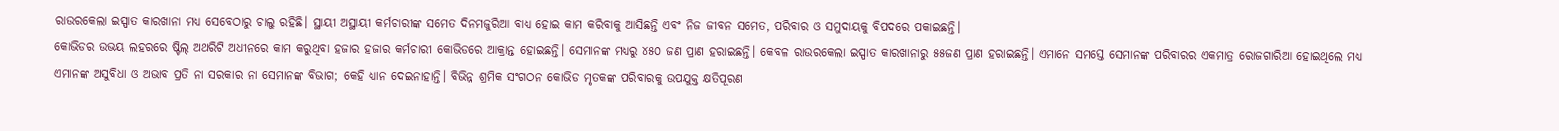ରାଉରକେଲା ଇସ୍ପାତ କାରଖାନା ମଧ୍ୟ ସେବେଠାରୁ ଚାଲୁ ରହିଛି। ସ୍ଥାୟୀ ଅସ୍ଥାୟୀ କର୍ମଚାରୀଙ୍କ ସମେତ ଦିନମଜୁରିଆ ବାଧ୍ୟ ହୋଇ କାମ କରିବାକୁ ଆସିଛନ୍ତି ଏବଂ ନିଜ ଜୀବନ ସମେତ, ପରିବାର ଓ ସମୁଦାୟକୁ ବିପଦରେ ପକାଇଛନ୍ତି।
କୋଭିଡର ଉଭୟ ଲହରରେ ଷ୍ଟିଲ୍ ଅଥରିଟି ଅଧୀନରେ କାମ କରୁଥିବା ହଜାର ହଜାର କର୍ମଚାରୀ କୋଭିଡରେ ଆକ୍ରାନ୍ତ ହୋଇଛନ୍ତି। ସେମାନଙ୍କ ମଧ୍ୟରୁ ୪୫୦ ଜଣ ପ୍ରାଣ ହରାଇଛନ୍ତି। କେବଳ ରାଉରକେଲା ଇସ୍ପାତ କାରଖାନାରୁ ୫୫ଜଣ ପ୍ରାଣ ହରାଇଛନ୍ତି। ଏମାନେ ସମସ୍ତେ ସେମାନଙ୍କ ପରିବାରର ଏକମାତ୍ର ରୋଜଗାରିଆ ହୋଇଥିଲେ ମଧ୍ୟ ଏମାନଙ୍କ ଅସୁବିଧା ଓ ଅଭାବ ପ୍ରତି ନା ସରକାର ନା ସେମାନଙ୍କ ବିଭାଗ; କେହି ଧ୍ୟାନ ଦେଇନାହାନ୍ତି। ବିଭିନ୍ନ ଶ୍ରମିକ ସଂଗଠନ କୋଭିଡ ମୃତକଙ୍କ ପରିବାରକୁ ଉପଯୁକ୍ତ କ୍ଷତିପୂରଣ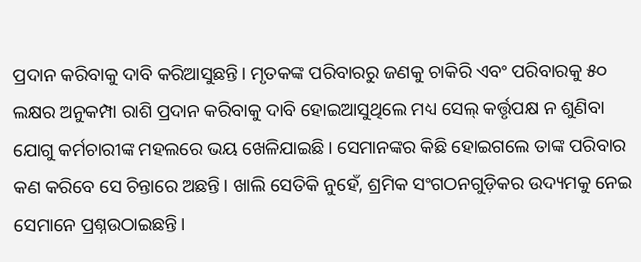ପ୍ରଦାନ କରିବାକୁ ଦାବି କରିଆସୁଛନ୍ତି। ମୃତକଙ୍କ ପରିବାରରୁ ଜଣକୁ ଚାକିରି ଏବଂ ପରିବାରକୁ ୫୦ ଲକ୍ଷର ଅନୁକମ୍ପା ରାଶି ପ୍ରଦାନ କରିବାକୁ ଦାବି ହୋଇଆସୁଥିଲେ ମଧ୍ୟ ସେଲ୍ କର୍ତ୍ତୃପକ୍ଷ ନ ଶୁଣିବା ଯୋଗୁ କର୍ମଚାରୀଙ୍କ ମହଲରେ ଭୟ ଖେଳିଯାଇଛି। ସେମାନଙ୍କର କିଛି ହୋଇଗଲେ ତାଙ୍କ ପରିବାର କଣ କରିବେ ସେ ଚିନ୍ତାରେ ଅଛନ୍ତି। ଖାଲି ସେତିକି ନୁହେଁ, ଶ୍ରମିକ ସଂଗଠନଗୁଡ଼ିକର ଉଦ୍ୟମକୁ ନେଇ ସେମାନେ ପ୍ରଶ୍ନଉଠାଇଛନ୍ତି।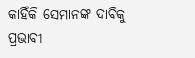କାହିଁକି ସେମାନଙ୍କ ଦାବିକୁ ପ୍ରଭାବୀ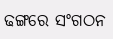ଢଙ୍ଗରେ ସଂଗଠନ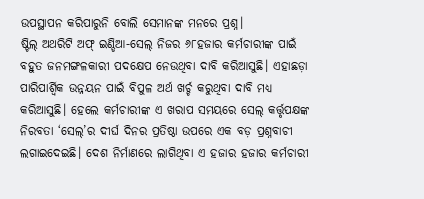ଉପସ୍ଥାପନ କରିପାରୁନି ବୋଲି ସେମାନଙ୍କ ମନରେ ପ୍ରଶ୍ନ।
ଷ୍ଟିଲ୍ ଅଥରିଟି ଅଫ୍ ଇଣ୍ଡିଆ-ସେଲ୍ ନିଜର ୬୮ହଜାର କର୍ମଚାରୀଙ୍କ ପାଇଁ ବହୁତ ଜନମଙ୍ଗଳକାରୀ ପଦକ୍ଷେପ ନେଉଥିବା ଦାବି କରିଆସୁଛି। ଏହାଛଡ଼ା ପାରିପାର୍ଶ୍ଵିକ ଉନ୍ନୟନ ପାଇଁ ବିପୁଳ ଅର୍ଥ ଖର୍ଚ୍ଚ କରୁଥିବା ଦାବି ମଧ୍ୟ କରିଆସୁଛି। ହେଲେ କର୍ମଚାରୀଙ୍କ ଏ ଖରାପ ସମୟରେ ସେଲ୍ କର୍ତ୍ତୃପକ୍ଷଙ୍କ ନିରବତା ‘ସେଲ୍’ର ଦୀର୍ଘ ଦିନର ପ୍ରତିଷ୍ଠା ଉପରେ ଏକ ବଡ଼ ପ୍ରଶ୍ନବାଚୀ ଲଗାଇଦେଇଛି। ଦେଶ ନିର୍ମାଣରେ ଲାଗିଥିବା ଏ ହଜାର ହଜାର କର୍ମଚାରୀ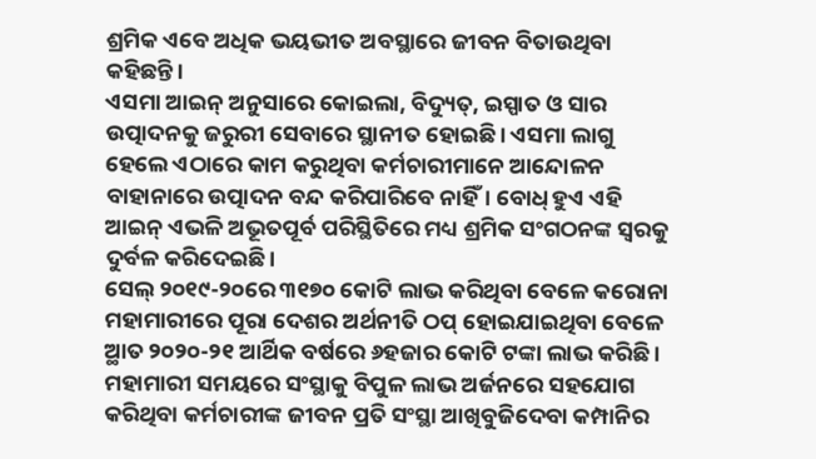ଶ୍ରମିକ ଏବେ ଅଧିକ ଭୟଭୀତ ଅବସ୍ଥାରେ ଜୀବନ ବିତାଉଥିବା କହିଛନ୍ତି।
ଏସମା ଆଇନ୍ ଅନୁସାରେ କୋଇଲା, ବିଦ୍ୟୁତ୍, ଇସ୍ପାତ ଓ ସାର ଉତ୍ପାଦନକୁ ଜରୁରୀ ସେବାରେ ସ୍ଥାନୀତ ହୋଇଛି। ଏସମା ଲାଗୁ ହେଲେ ଏଠାରେ କାମ କରୁଥିବା କର୍ମଚାରୀମାନେ ଆନ୍ଦୋଳନ ବାହାନାରେ ଉତ୍ପାଦନ ବନ୍ଦ କରିପାରିବେ ନାହିଁ। ବୋଧ୍ ହୁଏ ଏହି ଆଇନ୍ ଏଭଳି ଅଭୂତପୂର୍ବ ପରିସ୍ଥିତିରେ ମଧ୍ୟ ଶ୍ରମିକ ସଂଗଠନଙ୍କ ସ୍ଵରକୁ ଦୁର୍ବଳ କରିଦେଇଛି।
ସେଲ୍ ୨୦୧୯-୨୦ରେ ୩୧୭୦ କୋଟି ଲାଭ କରିଥିବା ବେଳେ କରୋନା ମହାମାରୀରେ ପୂରା ଦେଶର ଅର୍ଥନୀତି ଠପ୍ ହୋଇଯାଇଥିବା ବେଳେ ଅ୍ଥାତ ୨୦୨୦-୨୧ ଆର୍ଥିକ ବର୍ଷରେ ୬ହଜାର କୋଟି ଟଙ୍କା ଲାଭ କରିଛି। ମହାମାରୀ ସମୟରେ ସଂସ୍ଥାକୁ ବିପୁଳ ଲାଭ ଅର୍ଜନରେ ସହଯୋଗ କରିଥିବା କର୍ମଚାରୀଙ୍କ ଜୀବନ ପ୍ରତି ସଂସ୍ଥା ଆଖିବୁଜିଦେବା କମ୍ପାନିର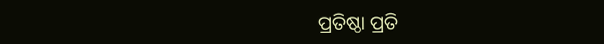ପ୍ରତିଷ୍ଠା ପ୍ରତି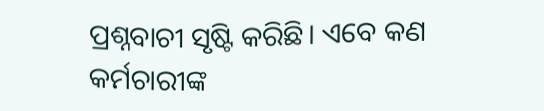ପ୍ରଶ୍ନବାଚୀ ସୃଷ୍ଟି କରିଛି। ଏବେ କଣ କର୍ମଚାରୀଙ୍କ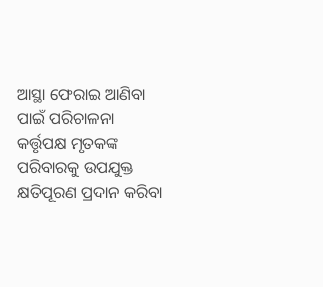ଆସ୍ଥା ଫେରାଇ ଆଣିବା ପାଇଁ ପରିଚାଳନା କର୍ତ୍ତୃପକ୍ଷ ମୃତକଙ୍କ ପରିବାରକୁ ଉପଯୁକ୍ତ କ୍ଷତିପୂରଣ ପ୍ରଦାନ କରିବା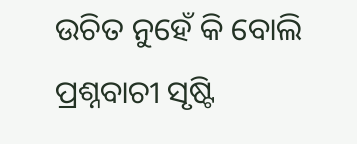ଉଚିତ ନୁହେଁ କି ବୋଲି ପ୍ରଶ୍ନବାଚୀ ସୃଷ୍ଟି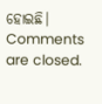ହୋଇଛି।
Comments are closed.